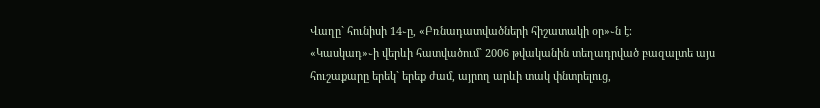Վաղը` հունիսի 14֊ը, «Բռնադատվածների հիշատակի օր»֊ն է։
«Կասկադ»֊ի վերևի հատվածում` 2006 թվականին տեղադրված բազալտե այս հուշաքարը երեկ` երեք ժամ, այրող արևի տակ փնտրելուց,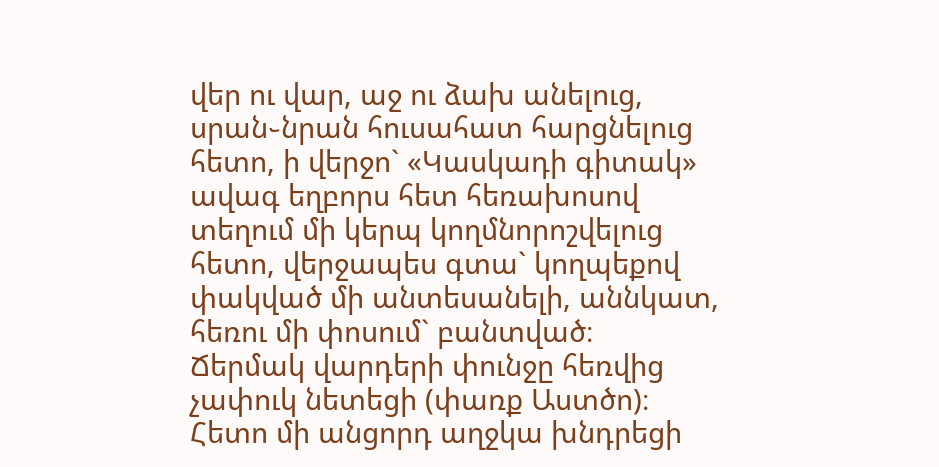վեր ու վար, աջ ու ձախ անելուց, սրան֊նրան հուսահատ հարցնելուց հետո, ի վերջո` «Կասկադի գիտակ» ավագ եղբորս հետ հեռախոսով տեղում մի կերպ կողմնորոշվելուց հետո, վերջապես գտա` կողպեքով փակված մի անտեսանելի, աննկատ, հեռու մի փոսում` բանտված։
Ճերմակ վարդերի փունջը հեռվից չափուկ նետեցի (փառք Աստծո)։
Հետո մի անցորդ աղջկա խնդրեցի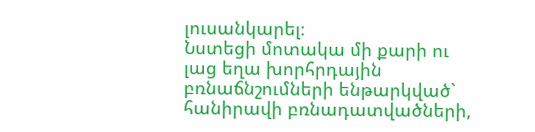լուսանկարել։
Նստեցի մոտակա մի քարի ու լաց եղա խորհրդային բռնաճնշումների ենթարկված` հանիրավի բռնադատվածների,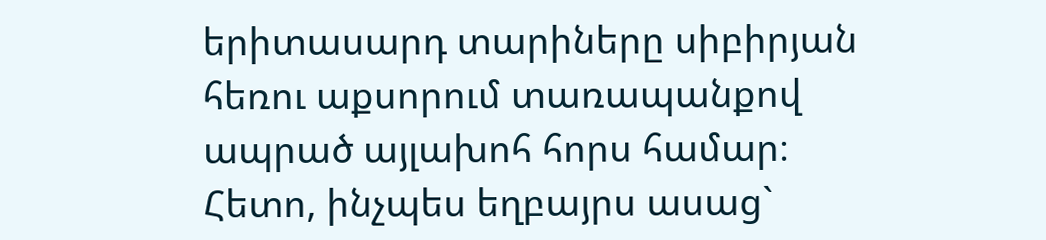երիտասարդ տարիները սիբիրյան հեռու աքսորում տառապանքով ապրած այլախոհ հորս համար։
Հետո, ինչպես եղբայրս ասաց`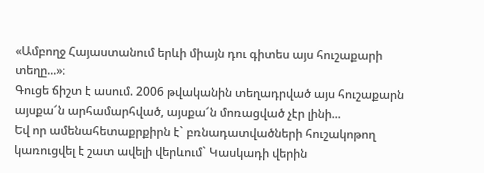«Ամբողջ Հայաստանում երևի միայն դու գիտես այս հուշաքարի տեղը...»։
Գուցե ճիշտ է ասում. 2006 թվականին տեղադրված այս հուշաքարն այսքա՜ն արհամարհված, այսքա՜ն մոռացված չէր լինի...
Եվ որ ամենահետաքրքիրն է` բռնադատվածների հուշակոթող կառուցվել է շատ ավելի վերևում` Կասկադի վերին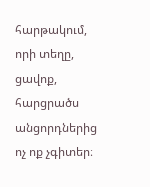հարթակում, որի տեղը, ցավոք, հարցրածս անցորդներից ոչ ոք չգիտեր։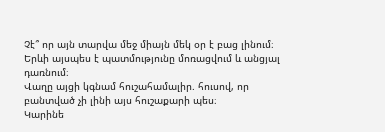Չէ՞ որ այն տարվա մեջ միայն մեկ օր է բաց լինում։
Երևի այսպես է պատմությունը մոռացվում և անցյալ դառնում։
Վաղը այցի կգնամ հուշահամալիր. հուսով, որ բանտված չի լինի այս հուշաքարի պես։
Կարինե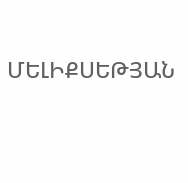ՄԵԼԻՔՍԵԹՅԱՆ